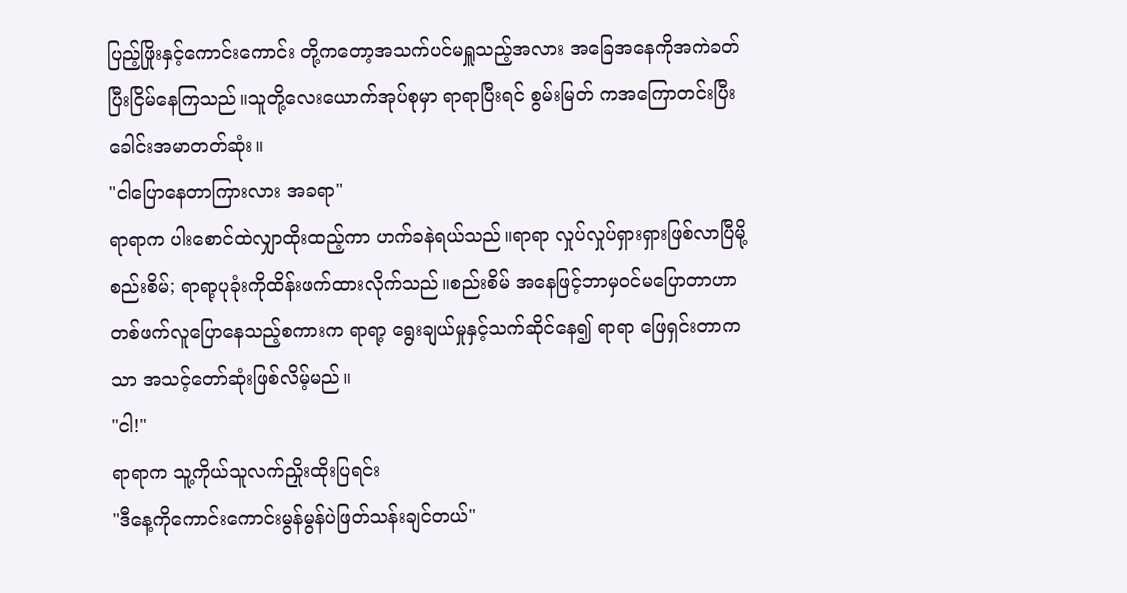ပြည့်ဖြိုးနှင့်ကောင်းကောင်း တို့ကတော့အသက်ပင်မရှူသည့်အလား အခြေအနေကိုအကဲခတ်ပြီးငြိမ်နေကြသည်။သူတို့လေးယောက်အုပ်စုမှာ ရာရာပြီးရင် စွမ်းမြတ် ကအကြောတင်းပြီးခေါင်းအမာတတ်ဆုံး။
"ငါပြောနေတာကြားလား အခရာ"
ရာရာက ပါးစောင်ထဲလျှာထိုးထည့်ကာ ဟက်ခနဲရယ်သည်။ရာရာ လှုပ်လှုပ်ရှားရှားဖြစ်လာပြီမို့ စည်းစိမ်; ရာရာ့ပုခုံးကိုထိန်းဖက်ထားလိုက်သည်။စည်းစိမ် အနေဖြင့်ဘာမှဝင်မပြောတာဟာ တစ်ဖက်လူပြောနေသည့်စကားက ရာရာ့ ရွေးချယ်မှုနှင့်သက်ဆိုင်နေ၍ ရာရာ ဖြေရှင်းတာကသာ အသင့်တော်ဆုံးဖြစ်လိမ့်မည်။
"ငါ!"
ရာရာက သူ့ကိုယ်သူလက်ညှိုးထိုးပြရင်း
"ဒီနေ့ကိုကောင်းကောင်းမွန်မွန်ပဲဖြတ်သန်းချင်တယ်"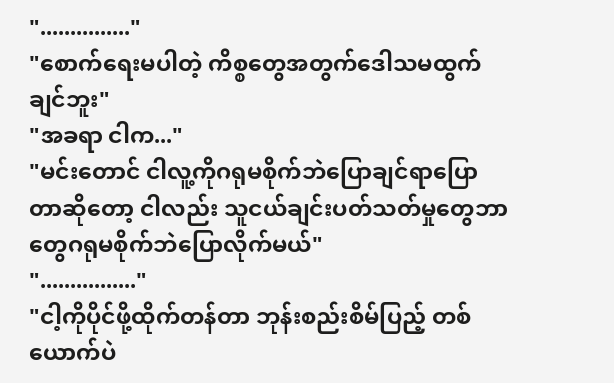"..............."
"စောက်ရေးမပါတဲ့ ကိစ္စတွေအတွက်ဒေါသမထွက်ချင်ဘူး"
"အခရာ ငါက..."
"မင်းတောင် ငါလူ့ကိုဂရုမစိုက်ဘဲပြောချင်ရာပြောတာဆိုတော့ ငါလည်း သူငယ်ချင်းပတ်သတ်မှုတွေဘာတွေဂရုမစိုက်ဘဲပြောလိုက်မယ်"
"................"
"ငါ့ကိုပိုင်ဖို့ထိုက်တန်တာ ဘုန်းစည်းစိမ်ပြည့် တစ်ယောက်ပဲ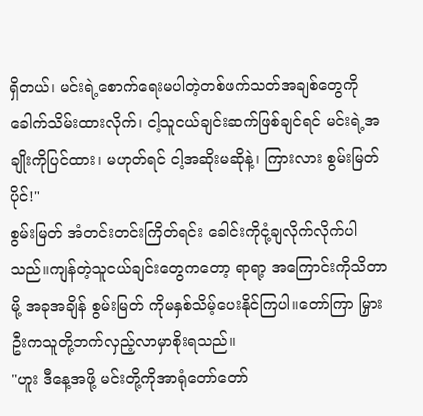ရှိတယ်၊ မင်းရဲ့စောက်ရေးမပါတဲ့တစ်ဖက်သတ်အချစ်တွေကိုခေါက်သိမ်းထားလိုက်၊ ငါ့သူငယ်ချင်းဆက်ဖြစ်ချင်ရင် မင်းရဲ့အချိုးကိုပြင်ထား၊ မဟုတ်ရင် ငါ့အဆိုးမဆိုနဲ့၊ ကြားလား စွမ်းမြတ်ပိုင်!"
စွမ်းမြတ် အံတင်းတင်းကြိတ်ရင်း ခေါင်းကိုငုံ့ချလိုက်လိုက်ပါသည်။ကျန်တဲ့သူငယ်ချင်းတွေကတော့ ရာရာ့ အကြောင်းကိုသိတာမို့ အခုအချိန် စွမ်းမြတ် ကိုမနှစ်သိမ့်ပေးနိုင်ကြပါ။တော်ကြာ မြှားဦးကသူတို့ဘက်လှည့်လာမှာစိုးရသည်။
"ဟူး ဒီနေ့အဖို့ မင်းတို့ကိုအာရုံတော်တော်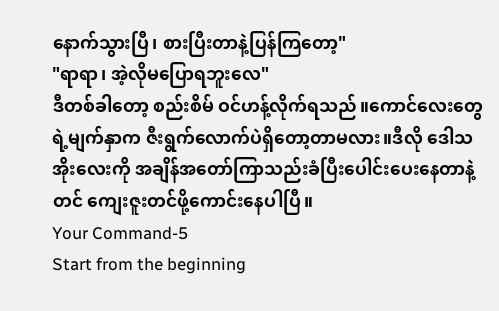နောက်သွားပြီ၊ စားပြီးတာနဲ့ပြန်ကြတော့"
"ရာရာ၊ အဲ့လိုမပြောရဘူးလေ"
ဒီတစ်ခါတော့ စည်းစိမ် ဝင်ဟန့်လိုက်ရသည်။ကောင်လေးတွေရဲ့မျက်နှာက ဇီးရွက်လောက်ပဲရှိတော့တာမလား။ဒီလို ဒေါသအိုးလေးကို အချိန်အတော်ကြာသည်းခံပြီးပေါင်းပေးနေတာနဲ့တင် ကျေးဇူးတင်ဖို့ကောင်းနေပါပြီ။
Your Command-5
Start from the beginning